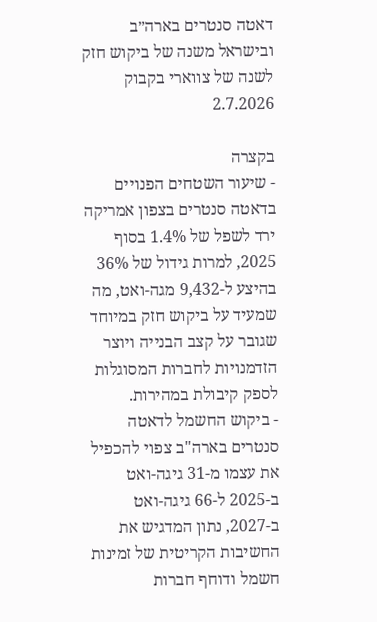דאטה סנטרים בארה״ב ובישראל משנה של ביקוש חזק לשנה של צווארי בקבוק
2.7.2026

בקצרה
- שיעור השטחים הפנויים בדאטה סנטרים בצפון אמריקה ירד לשפל של 1.4% בסוף 2025, למרות גידול של 36% בהיצע ל-9,432 מגה-ואט, מה שמעיד על ביקוש חזק במיוחד שגובר על קצב הבנייה ויוצר הזדמנויות לחברות המסוגלות לספק קיבולת במהירות.
- ביקוש החשמל לדאטה סנטרים בארה"ב צפוי להכפיל את עצמו מ-31 גיגה-ואט ב-2025 ל-66 גיגה-ואט ב-2027, נתון המדגיש את החשיבות הקריטית של זמינות חשמל ודוחף חברות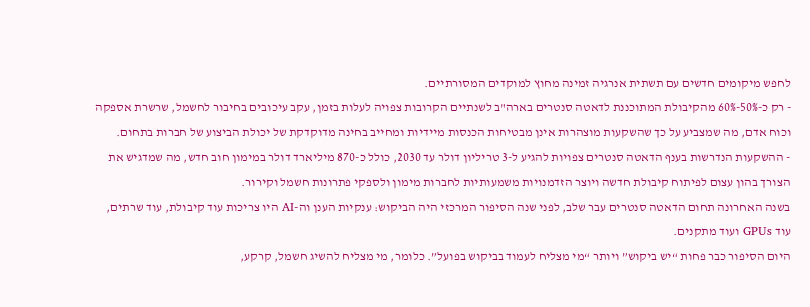לחפש מיקומים חדשים עם תשתית אנרגיה זמינה מחוץ למוקדים המסורתיים.
- רק כ-50%-60% מהקיבולת המתוכננת לדאטה סנטרים בארה"ב לשנתיים הקרובות צפויה לעלות בזמן, עקב עיכובים בחיבור לחשמל, שרשרת אספקה וכוח אדם, מה שמצביע על כך שהשקעות מוצהרות אינן מבטיחות הכנסות מיידיות ומחייב בחינה מדוקדקת של יכולת הביצוע של חברות בתחום.
- ההשקעות הנדרשות בענף הדאטה סנטרים צפויות להגיע ל-3 טריליון דולר עד 2030, כולל כ-870 מיליארד דולר במימון חוב חדש, מה שמדגיש את הצורך בהון עצום לפיתוח קיבולת חדשה ויוצר הזדמנויות משמעותיות לחברות מימון ולספקי פתרונות חשמל וקירור.
בשנה האחרונה תחום הדאטה סנטרים עבר שלב, לפני שנה הסיפור המרכזי היה הביקוש: ענקיות הענן וה-AI היו צריכות עוד קיבולת, עוד שרתים, עוד GPUs ועוד מתקנים.
היום הסיפור כבר פחות “יש ביקוש” ויותר “מי מצליח לעמוד בביקוש בפועל”. כלומר, מי מצליח להשיג חשמל, קרקע,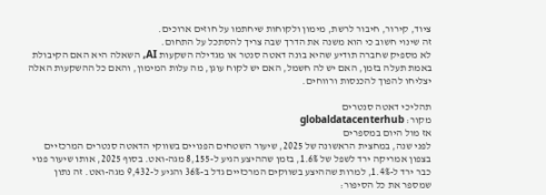ציוד, קירור, חיבור לרשת, מימון ולקוחות שיחתמו על חוזים ארוכים.
זה שינוי חשוב כי הוא משנה את הדרך שבה צריך להסתכל על התחום.
לא מספיק שחברה תודיע שהיא בונה דאטה סנטר או מגדילה השקעות AI, השאלה היא האם הקיבולת באמת תעלה בזמן, האם יש לה חשמל, האם יש לקוח עוגן, מה עלות המימון, והאם כל ההשקעות האלה יצליחו להפוך להכנסות ורווחים.

תהליכי דאטה סנטרים
מקור: globaldatacenterhub
אז מול היום במספרים
לפני שנה, במחצית הראשונה של 2025, שיעור השטחים הפנויים בשווקי הדאטה סנטרים המרכזיים בצפון אמריקה ירד לשפל של 1.6%, בזמן שההיצע הגיע ל-8,155 מגה-ואט. בסוף 2025, אותו שיעור פנוי כבר ירד ל-1.4%, למרות שההיצע בשווקים המרכזיים גדל ב-36% והגיע ל-9,432 מגה-ואט. זה נתון שמספר את כל הסיפור: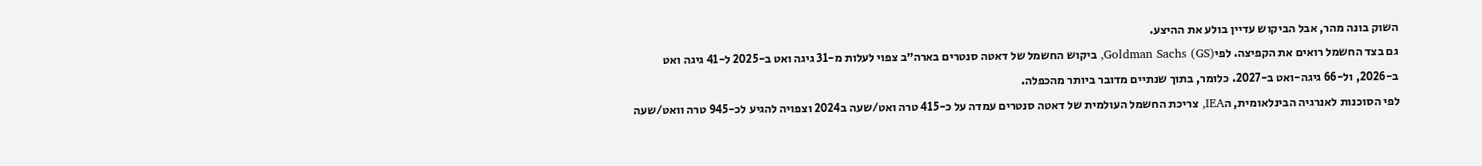השוק בונה מהר, אבל הביקוש עדיין בולע את ההיצע.
גם בצד החשמל רואים את הקפיצה. לפי(Goldman Sachs (GS, ביקוש החשמל של דאטה סנטרים בארה״ב צפוי לעלות מ-31 גיגה ואט ב-2025 ל-41 גיגה ואט ב-2026, ול-66 גיגה-ואט ב-2027. כלומר, בתוך שנתיים מדובר ביותר מהכפלה.
לפי הסוכנות לאנרגיה הבינלאומית, הIEA, צריכת החשמל העולמית של דאטה סנטרים עמדה על כ-415 טרה ואט/שעה ב2024 וצפויה להגיע לכ-945 טרה וואט/שעה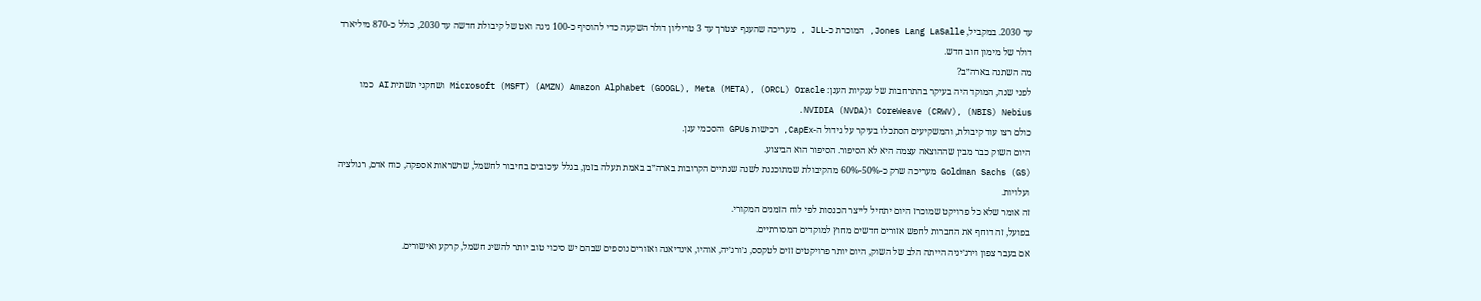עד 2030. במקביל, Jones Lang LaSalle, המוכרת כ-JLL , מעריכה שהענף יצטרך עד 3 טריליון דולר השקעה כדי להוסיף כ-100 גיגה ואט של קיבולת חדשה עד 2030, כולל כ-870 מיליארד דולר של מימון חוב חדש.
מה השתנה בארה״ב?
לפני שנה, המוקד היה בעיקר בהתרחבות של ענקיות הענן: Microsoft (MSFT) (AMZN) Amazon Alphabet (GOOGL), Meta (META), (ORCL) Oracle ושחקני תשתית AI כמו CoreWeave (CRWV), (NBIS) Nebius ו(NVIDIA (NVDA.
כולם רצו עוד קיבולת, והמשקיעים הסתכלו בעיקר על גידול ה-CapEx, רכישות GPUs והסכמי ענן.
היום השוק כבר מבין שההוצאה עצמה היא לא הסיפור. הסיפור הוא הביצוע.
(Goldman Sachs (GS מעריכה שרק כ-50%-60% מהקיבולת שמתוכננת לשנה שנתיים הקרובות בארה״ב באמת תעלה בזמן, בגלל עיכובים בחיבור לחשמל, שרשראות אספקה, כוח אדם, רגולציה ועלויות.
זה אומר שלא כל פרויקט שמוכרז היום יתחיל לייצר הכנסות לפי לוח הזמנים המקורי.
בפועל, זה דוחף את החברות לחפש אזורים חדשים מחוץ למוקדים המסורתיים.
אם בעבר צפון וירג׳יניה הייתה הלב של השוק, היום יותר פרויקטים זזים לטקסס, ג׳ורג׳יה, אוהיו, אינדיאנה ואזורים נוספים שבהם יש סיכוי טוב יותר להשיג חשמל, קרקע ואישורים.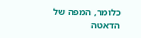כלומר, המפה של הדאטה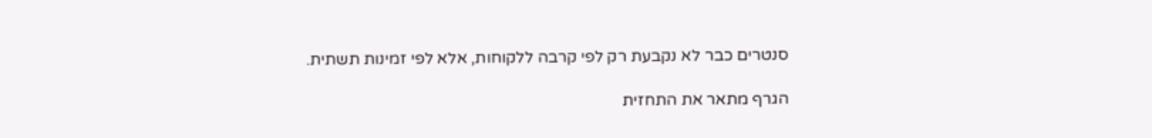סנטרים כבר לא נקבעת רק לפי קרבה ללקוחות, אלא לפי זמינות תשתית.

הגרף מתאר את התחזית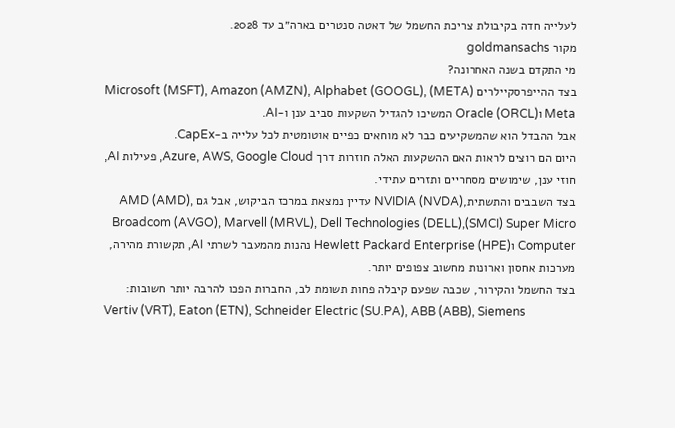לעלייה חדה בקיבולת צריכת החשמל של דאטה סנטרים בארה״ב עד 2028.
מקור goldmansachs
מי התקדם בשנה האחרונה?
בצד ההייפרסקיילרים Microsoft (MSFT), Amazon (AMZN), Alphabet (GOOGL), (META) Meta ו(Oracle (ORCL המשיכו להגדיל השקעות סביב ענן ו-AI.
אבל ההבדל הוא שהמשקיעים כבר לא מוחאים כפיים אוטומטית לכל עלייה ב-CapEx.
היום הם רוצים לראות האם ההשקעות האלה חוזרות דרך Azure, AWS, Google Cloud, פעילות AI, חוזי ענן, שימושים מסחריים ותזרים עתידי.
בצד השבבים והתשתית,(NVIDIA (NVDA עדיין נמצאת במרכז הביקוש, אבל גם AMD (AMD), Broadcom (AVGO), Marvell (MRVL), Dell Technologies (DELL),(SMCI) Super Micro Computer ו(Hewlett Packard Enterprise (HPE נהנות מהמעבר לשרתי AI, תקשורת מהירה, מערכות אחסון וארונות מחשוב צפופים יותר.
בצד החשמל והקירור, שכבה שפעם קיבלה פחות תשומת לב, החברות הפכו להרבה יותר חשובות:
Vertiv (VRT), Eaton (ETN), Schneider Electric (SU.PA), ABB (ABB), Siemens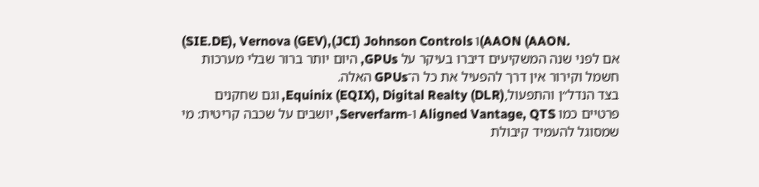(SIE.DE), Vernova (GEV),(JCI) Johnson Controls ו(AAON (AAON.
אם לפני שנה המשקיעים דיברו בעיקר על GPUs, היום יותר ברור שבלי מערכות חשמל וקירור אין דרך להפעיל את כל ה־GPUs האלה.
בצד הנדל״ן והתפעול,(Equinix (EQIX), Digital Realty (DLR, וגם שחקנים פרטיים כמו Aligned Vantage, QTS ו-Serverfarm, יושבים על שכבה קריטית: מי שמסוגל להעמיד קיבולת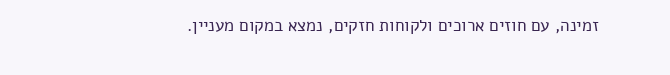זמינה, עם חוזים ארוכים ולקוחות חזקים, נמצא במקום מעניין.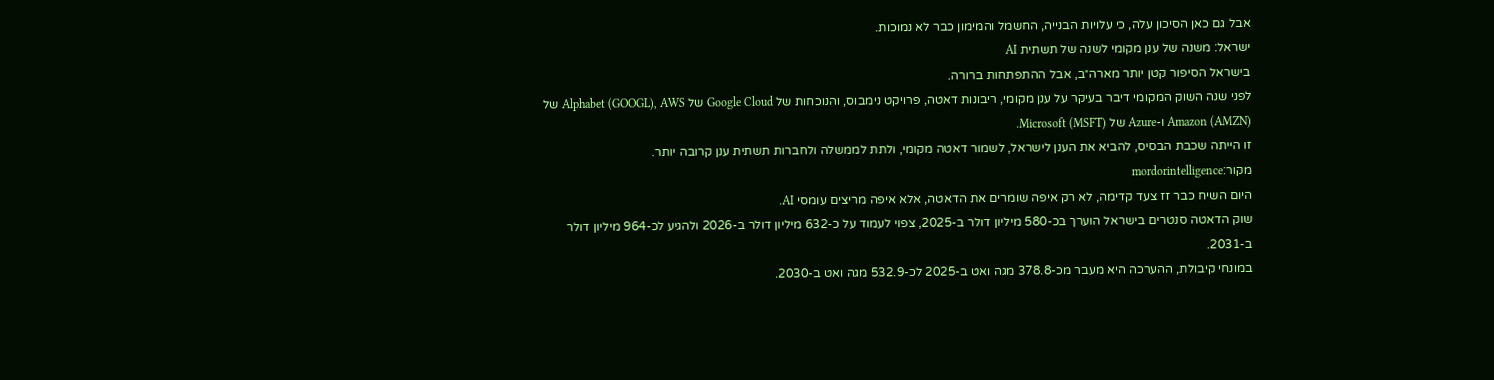אבל גם כאן הסיכון עלה, כי עלויות הבנייה, החשמל והמימון כבר לא נמוכות.
ישראל: משנה של ענן מקומי לשנה של תשתית AI
בישראל הסיפור קטן יותר מארה״ב, אבל ההתפתחות ברורה.
לפני שנה השוק המקומי דיבר בעיקר על ענן מקומי, ריבונות דאטה, פרויקט נימבוס, והנוכחות של Google Cloud של Alphabet (GOOGL), AWS של (Amazon (AMZN ו-Azure של (Microsoft (MSFT.
זו הייתה שכבת הבסיס, להביא את הענן לישראל, לשמור דאטה מקומי, ולתת לממשלה ולחברות תשתית ענן קרובה יותר.
מקור:mordorintelligence
היום השיח כבר זז צעד קדימה, לא רק איפה שומרים את הדאטה, אלא איפה מריצים עומסי AI.
שוק הדאטה סנטרים בישראל הוערך בכ-580 מיליון דולר ב-2025, צפוי לעמוד על כ-632 מיליון דולר ב-2026 ולהגיע לכ-964 מיליון דולר ב-2031.
במונחי קיבולת, ההערכה היא מעבר מכ-378.8 מגה ואט ב-2025 לכ-532.9 מגה ואט ב-2030.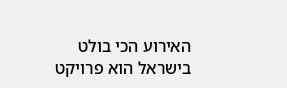האירוע הכי בולט בישראל הוא פרויקט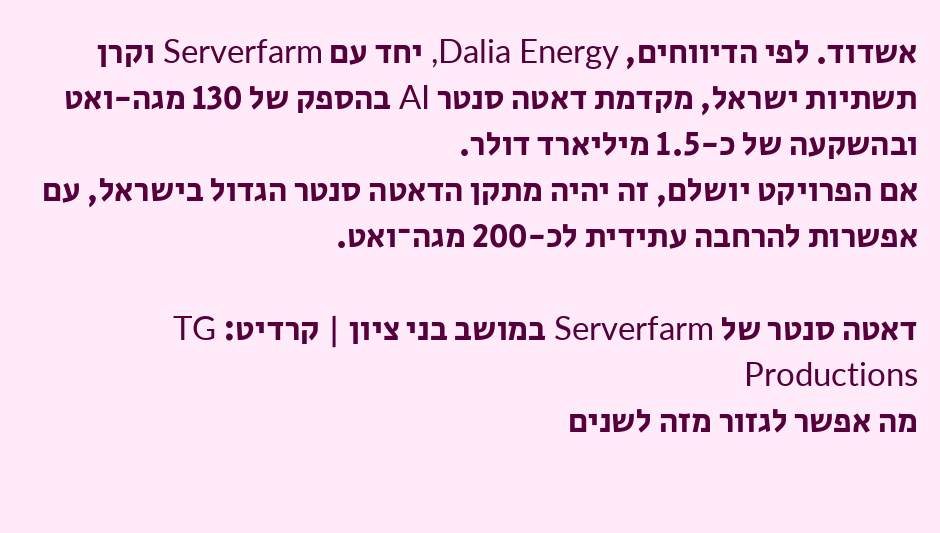אשדוד. לפי הדיווחים, Dalia Energy, יחד עם Serverfarm וקרן תשתיות ישראל, מקדמת דאטה סנטר AI בהספק של 130 מגה-ואט ובהשקעה של כ-1.5 מיליארד דולר.
אם הפרויקט יושלם, זה יהיה מתקן הדאטה סנטר הגדול בישראל, עם אפשרות להרחבה עתידית לכ-200 מגה־ואט.

דאטה סנטר של Serverfarm במושב בני ציון | קרדיט: TG Productions
מה אפשר לגזור מזה לשנים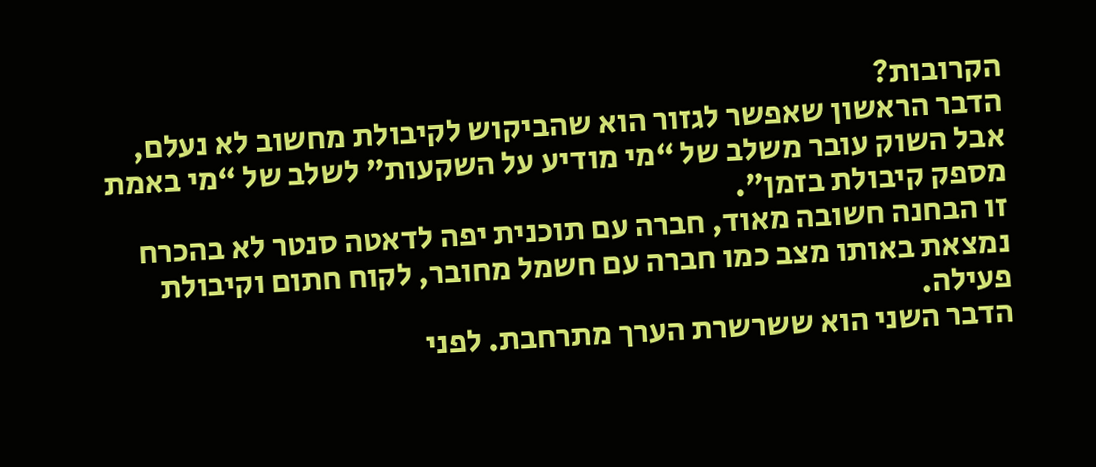הקרובות?
הדבר הראשון שאפשר לגזור הוא שהביקוש לקיבולת מחשוב לא נעלם, אבל השוק עובר משלב של “מי מודיע על השקעות” לשלב של “מי באמת מספק קיבולת בזמן”.
זו הבחנה חשובה מאוד, חברה עם תוכנית יפה לדאטה סנטר לא בהכרח נמצאת באותו מצב כמו חברה עם חשמל מחובר, לקוח חתום וקיבולת פעילה.
הדבר השני הוא ששרשרת הערך מתרחבת. לפני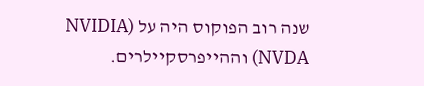שנה רוב הפוקוס היה על (NVIDIA (NVDA וההייפרסקיילרים.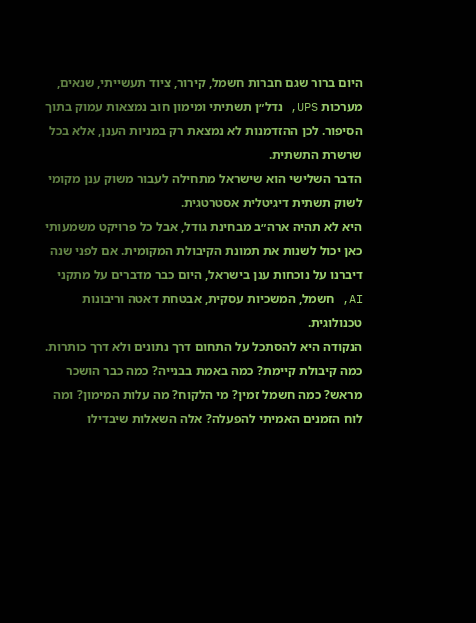היום ברור שגם חברות חשמל, קירור, ציוד תעשייתי, שנאים, מערכות UPS, נדל״ן תשתיתי ומימון חוב נמצאות עמוק בתוך הסיפור. לכן ההזדמנות לא נמצאת רק במניות הענן, אלא בכל שרשרת התשתית.
הדבר השלישי הוא שישראל מתחילה לעבור משוק ענן מקומי לשוק תשתית דיגיטלית אסטרטגית.
היא לא תהיה ארה״ב מבחינת גודל, אבל כל פרויקט משמעותי כאן יכול לשנות את תמונת הקיבולת המקומית. אם לפני שנה דיברנו על נוכחות ענן בישראל, היום כבר מדברים על מתקני AI, חשמל, המשכיות עסקית, אבטחת דאטה וריבונות טכנולוגית.
הנקודה היא להסתכל על התחום דרך נתונים ולא דרך כותרות.
כמה קיבולת קיימת? כמה באמת בבנייה? כמה כבר הושכר מראש? כמה חשמל זמין? מי הלקוח? מה עלות המימון? ומה לוח הזמנים האמיתי להפעלה? אלה השאלות שיבדילו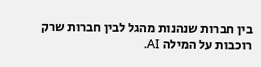בין חברות שנהנות מהגל לבין חברות שרק רוכבות על המילה AI.